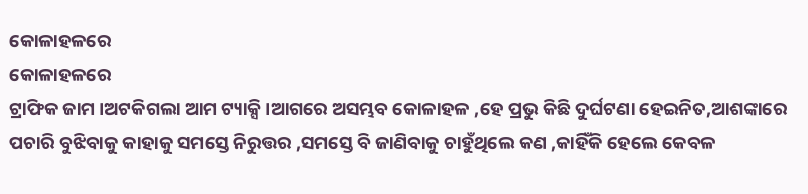କୋଳାହଳରେ
କୋଳାହଳରେ
ଟ୍ରାଫିକ ଜାମ ।ଅଟକିଗଲା ଆମ ଟ୍ୟାକ୍ସି ।ଆଗରେ ଅସମ୍ଭବ କୋଳାହଳ ,ହେ ପ୍ରଭୁ କିଛି ଦୁର୍ଘଟଣା ହେଇନିତ,ଆଶଙ୍କାରେ ପଚାରି ବୁଝିବାକୁ କାହାକୁ ସମସ୍ତେ ନିରୁତ୍ତର ,ସମସ୍ତେ ବି ଜାଣିବାକୁ ଚାହୁଁଥିଲେ କଣ ,କାହିଁକି ହେଲେ କେବଳ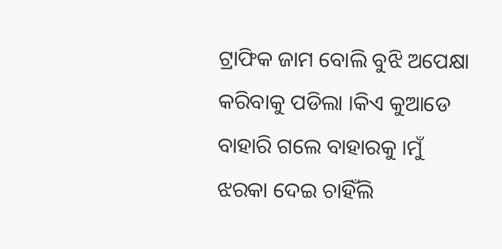ଟ୍ରାଫିକ ଜାମ ବୋଲି ବୁଝି ଅପେକ୍ଷା କରିବାକୁ ପଡିଲା ।କିଏ କୁଆଡେ ବାହାରି ଗଲେ ବାହାରକୁ ।ମୁଁ ଝରକା ଦେଇ ଚାହିଁଲି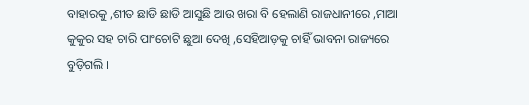ବାହାରକୁ ,ଶୀତ ଛାଡି ଛାଡି ଆସୁଛି ଆଉ ଖରା ବି ହେଲାଣି ରାଜଧାନୀରେ ,ମାଆ କୁକୁର ସହ ଚାରି ପାଂଚୋଟି ଛୁଆ ଦେଖି ,ସେହିଆଡ଼କୁ ଚାହିଁ ଭାବନା ରାଜ୍ୟରେ ବୁଡ଼ିଗଲି ।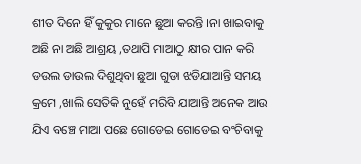ଶୀତ ଦିନେ ହିଁ କୁକୁର ମାନେ ଛୁଆ କରନ୍ତି ।ନା ଖାଇବାକୁ ଅଛି ନା ଅଛି ଆଶ୍ରୟ ,ତଥାପି ମାଆଠୁ କ୍ଷୀର ପାନ କରି ଡଉଲ ଡାଉଲ ଦିଶୁଥିବା ଛୁଆ ଗୁଡା ଝଡିଯାଆନ୍ତି ସମୟ କ୍ରମେ ,ଖାଲି ସେତିକି ନୁହେଁ ମରିବି ଯାଆନ୍ତି ଅନେକ ଆଉ ଯିଏ ବଞ୍ଚେ ମାଆ ପଛେ ଗୋଡେଇ ଗୋଡେଇ ବଂଚିବାକୁ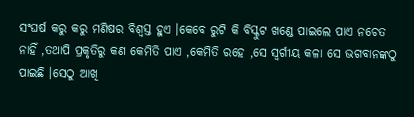ସଂଘର୍ଷ କରୁ କରୁ ମଣିଷର ବିଶ୍ୱସ୍ତ ହୁଏ ।କେବେ ରୁଟି କି ବିସ୍କୁଟ ଖଣ୍ଡେ ପାଇଲେ ପାଏ ନଚେତ ନାହିଁ ,ତଥାପି ପ୍ରକୃତିରୁ କଣ କେମିତି ପାଏ ,କେମିତି ରହେ ,ସେ ସ୍ବର୍ଗୀୟ କଳା ସେ ଭଗବାନଙ୍କଠୁ ପାଇଛି ।ସେଠୁ ଆଖି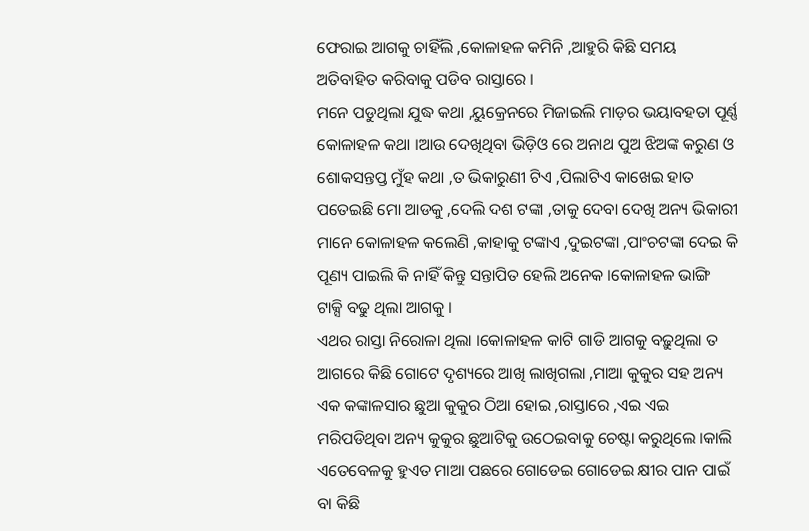ଫେରାଇ ଆଗକୁ ଚାହିଁଲି ,କୋଳାହଳ କମିନି ,ଆହୁରି କିଛି ସମୟ ଅତିବାହିତ କରିବାକୁ ପଡିବ ରାସ୍ତାରେ ।
ମନେ ପଡୁଥିଲା ଯୁଦ୍ଧ କଥା ,ୟୁକ୍ରେନରେ ମିଜାଇଲି ମାଡ଼ର ଭୟାବହତା ପୂର୍ଣ୍ଣ କୋଳାହଳ କଥା ।ଆଉ ଦେଖିଥିବା ଭିଡ଼ିଓ ରେ ଅନାଥ ପୁଅ ଝିଅଙ୍କ କରୁଣ ଓ ଶୋକସନ୍ତପ୍ତ ମୁଁହ କଥା ,ତ ଭିକାରୁଣୀ ଟିଏ ,ପିଲାଟିଏ କାଖେଇ ହାତ ପତେଇଛି ମୋ ଆଡକୁ ,ଦେଲି ଦଶ ଟଙ୍କା ,ତାକୁ ଦେବା ଦେଖି ଅନ୍ୟ ଭିକାରୀ ମାନେ କୋଳାହଳ କଲେଣି ,କାହାକୁ ଟଙ୍କାଏ ,ଦୁଇଟଙ୍କା ,ପାଂଚଟଙ୍କା ଦେଇ କି ପୂଣ୍ୟ ପାଇଲି କି ନାହିଁ କିନ୍ତୁ ସନ୍ତାପିତ ହେଲି ଅନେକ ।କୋଳାହଳ ଭାଙ୍ଗି ଟାକ୍ସି ବଢୁ ଥିଲା ଆଗକୁ ।
ଏଥର ରାସ୍ତା ନିରୋଳା ଥିଲା ।କୋଳାହଳ କାଟି ଗାଡି ଆଗକୁ ବଢ଼ୁଥିଲା ତ ଆଗରେ କିଛି ଗୋଟେ ଦୃଶ୍ୟରେ ଆଖି ଲାଖିଗଲା ,ମାଆ କୁକୁର ସହ ଅନ୍ୟ ଏକ କଙ୍କାଳସାର ଛୁଆ କୁକୁର ଠିଆ ହୋଇ ,ରାସ୍ତାରେ ,ଏଇ ଏଇ ମରିପଡିଥିବା ଅନ୍ୟ କୁକୁର ଛୁଆଟିକୁ ଉଠେଇବାକୁ ଚେଷ୍ଟା କରୁଥିଲେ ।କାଲି ଏତେବେଳକୁ ହୁଏତ ମାଆ ପଛରେ ଗୋଡେଇ ଗୋଡେଇ କ୍ଷୀର ପାନ ପାଇଁ ବା କିଛି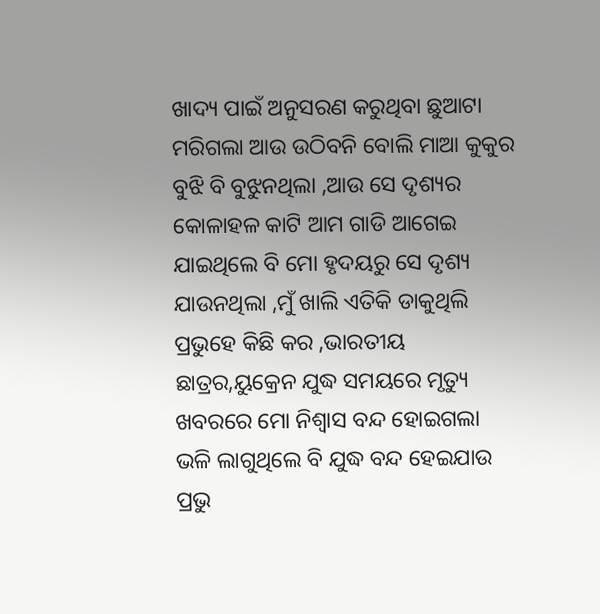ଖାଦ୍ୟ ପାଇଁ ଅନୁସରଣ କରୁଥିବା ଛୁଆଟା ମରିଗଲା ଆଉ ଉଠିବନି ବୋଲି ମାଆ କୁକୁର ବୁଝି ବି ବୁଝୁନଥିଲା ,ଆଉ ସେ ଦୃଶ୍ୟର କୋଳାହଳ କାଟି ଆମ ଗାଡି ଆଗେଇ ଯାଇଥିଲେ ବି ମୋ ହୃଦୟରୁ ସେ ଦୃଶ୍ୟ ଯାଉନଥିଲା ,ମୁଁ ଖାଲି ଏତିକି ଡାକୁଥିଲି ପ୍ରଭୁହେ କିଛି କର ,ଭାରତୀୟ ଛାତ୍ରର,ୟୁକ୍ରେନ ଯୁଦ୍ଧ ସମୟରେ ମୃତ୍ୟୁ ଖବରରେ ମୋ ନିଶ୍ୱାସ ବନ୍ଦ ହୋଇଗଲା ଭଳି ଲାଗୁଥିଲେ ବି ଯୁଦ୍ଧ ବନ୍ଦ ହେଇଯାଉ ପ୍ରଭୁ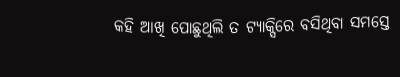କହି ଆଖି ପୋଛୁଥିଲି ତ ଟ୍ୟାକ୍ସିରେ ବସିଥିବା ସମସ୍ତେ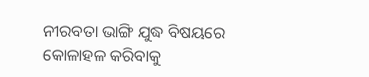ନୀରବତା ଭାଙ୍ଗି ଯୁଦ୍ଧ ବିଷୟରେ କୋଳାହଳ କରିବାକୁ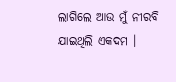ଲାଗିଲେ ଆଉ ମୁଁ ନୀରବି ଯାଇଥିଲି ଏକଦମ ।